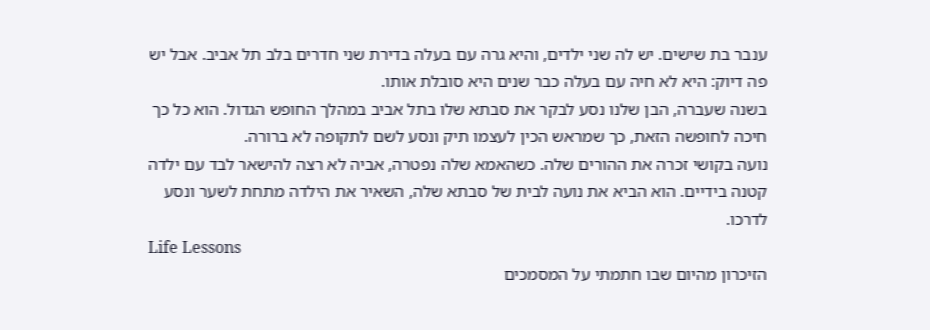ענבר בת שישים. יש לה שני ילדים, והיא גרה עם בעלה בדירת שני חדרים בלב תל אביב. אבל יש פה דיוק: היא לא חיה עם בעלה כבר שנים היא סובלת אותו.
בשנה שעברה, הבן שלנו נסע לבקר את סבתא שלו בתל אביב במהלך החופש הגדול. הוא כל כך חיכה לחופשה הזאת, כך שמראש הכין לעצמו תיק ונסע לשם לתקופה לא ברורה.
נועה בקושי זכרה את ההורים שלה. כשהאמא שלה נפטרה, אביה לא רצה להישאר לבד עם ילדה קטנה בידיים. הוא הביא את נועה לבית של סבתא שלה, השאיר את הילדה מתחת לשער ונסע לדרכו.
Life Lessons
הזיכרון מהיום שבו חתמתי על המסמכים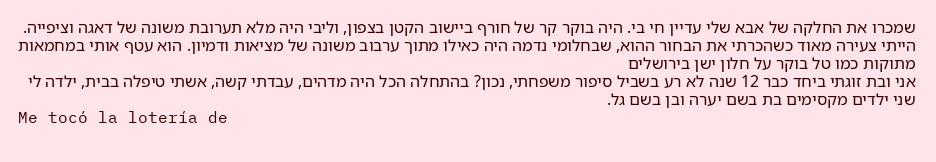שמכרו את החלקה של אבא שלי עדיין חי בי. היה בוקר קר של חורף ביישוב הקטן בצפון, וליבי היה מלא תערובת משונה של דאגה וציפייה.
הייתי צעירה מאוד כשהכרתי את הבחור ההוא, שבחלומי נדמה היה כאילו מתוך ערבוב משונה של מציאות ודמיון. הוא עטף אותי במחמאות מתוקות כמו טל בוקר על חלון ישן בירושלים
אני ובת זוגתי ביחד כבר 12 שנה לא רע בשביל סיפור משפחתי, נכון? בהתחלה הכל היה מדהים, עבדתי קשה, אשתי טיפלה בבית, ילדה לי שני ילדים מקסימים בת בשם יערה ובן בשם גל.
Me tocó la lotería de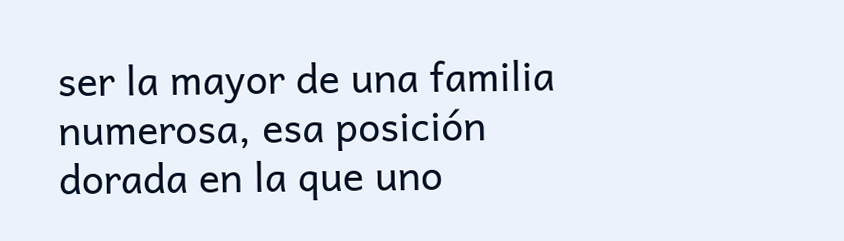ser la mayor de una familia numerosa, esa posición dorada en la que uno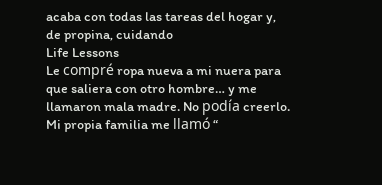acaba con todas las tareas del hogar y, de propina, cuidando
Life Lessons
Le compré ropa nueva a mi nuera para que saliera con otro hombre… y me llamaron mala madre. No podía creerlo. Mi propia familia me llamó “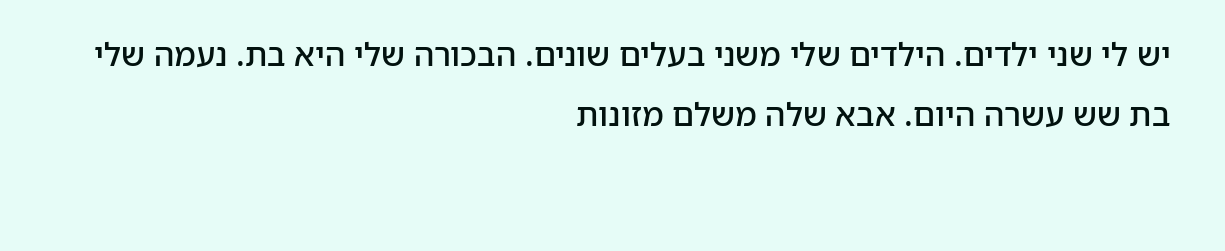יש לי שני ילדים. הילדים שלי משני בעלים שונים. הבכורה שלי היא בת. נעמה שלי בת שש עשרה היום. אבא שלה משלם מזונות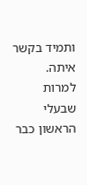ותמיד בקשר איתה. למרות שבעלי הראשון כבר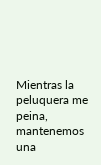Mientras la peluquera me peina, mantenemos una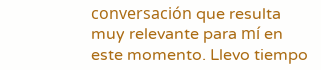conversación que resulta muy relevante para mí en este momento. Llevo tiempo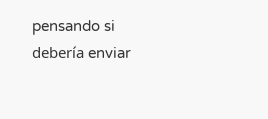pensando si debería enviar